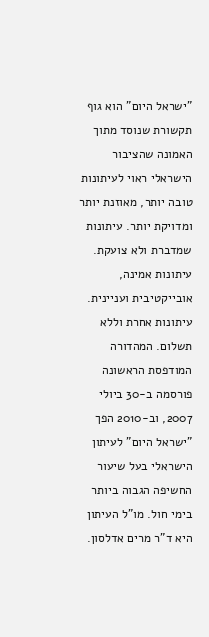"ישראל היום" הוא גוף תקשורת שנוסד מתוך האמונה שהציבור הישראלי ראוי לעיתונות טובה יותר, מאוזנת יותר ומדויקת יותר. עיתונות שמדברת ולא צועקת. עיתונות אמינה, אובייקטיבית ועניינית. עיתונות אחרת וללא תשלום. המהדורה המודפסת הראשונה פורסמה ב-30 ביולי 2007, וב-2010 הפך "ישראל היום" לעיתון הישראלי בעל שיעור החשיפה הגבוה ביותר בימי חול. מו"ל העיתון היא ד"ר מרים אדלסון.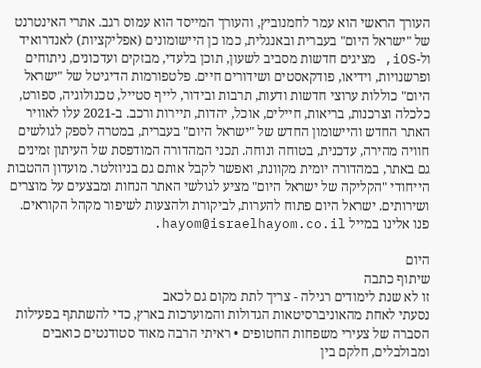העורך הראשי הוא עמר לחמנוביץ, והעורך המייסד הוא עמוס רגב. אתרי האינטרנט של "ישראל היום" בעברית ובאנגלית, כמו כן היישומונים (אפליקציות) לאנדרואיד ול-iOS, מציגים חדשות מסביב לשעון, תוכן בלעדי, מבזקים ועדכונים, ניתוחים ופרשנויות, וידיאו, פודקאסטים ושידורים חיים. פלטפורמות הדיגיטל של "ישראל היום" כוללות ערוצי חדשות ודעות, תרבות ובידור, לייף סטייל, טכנולוגיה, ספורט, כלכלה וצרכנות, בריאות, חיילים, אוכל, יהדות, תיירות ורכב. ב-2021 עלו לאוויר האתר החדש והיישומון החדש של "ישראל היום" בעברית, במטרה לספק לגולשים חוויה מהירה, עדכנית, בטוחה ונוחה. תכני המהדורה המודפסת של העיתון זמינים גם באתר, במהדורה יומית מקוונת, ואפשר לקבל אותם גם בניוזלטר. מועדון ההטבות הייחודי "הקליקה של ישראל היום" מציע לגולשי האתר הנחות ומבצעים על מוצרים ושירותים. ישראל היום פתוח להערות, לביקורת ולהצעות לשיפור מקהל הקוראים. פנו אלינו במייל hayom@israelhayom.co.il.

היום
שיתוף כתבה
זו לא שנת לימודים רגילה - צריך לתת מקום גם לכאב
נסעתי לאחת מהאוניברסיטאות הגדולות והמוערכות בארץ, כדי להשתתף בפעילות הסברה של צעירי משפחות החטופים • ראיתי הרבה מאוד סטודנטים כואבים ומבולבלים, חלקם בין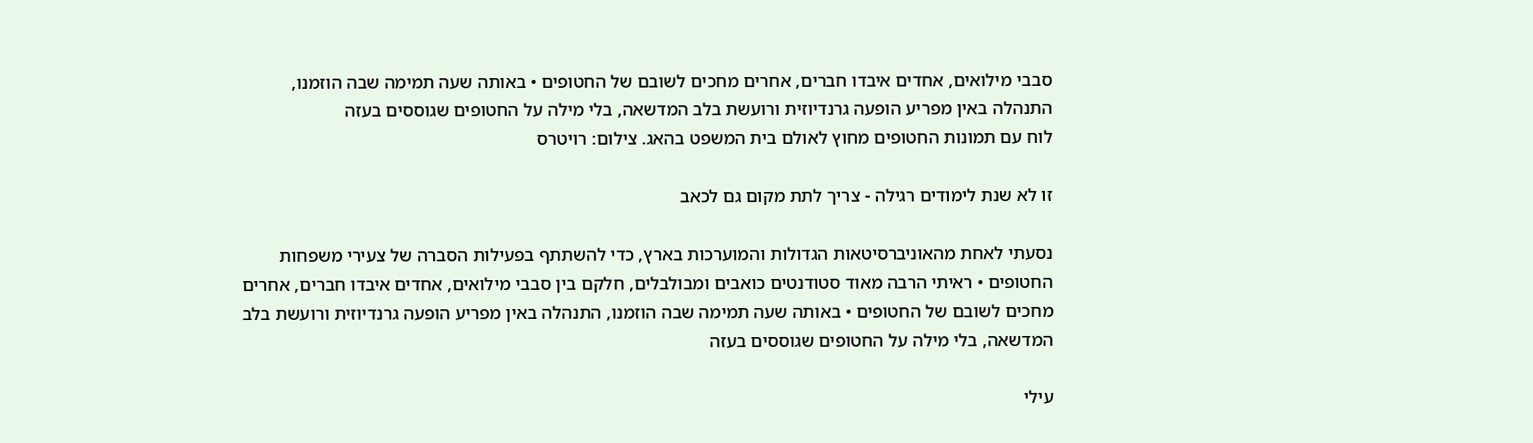סבבי מילואים, אחדים איבדו חברים, אחרים מחכים לשובם של החטופים • באותה שעה תמימה שבה הוזמנו, התנהלה באין מפריע הופעה גרנדיוזית ורועשת בלב המדשאה, בלי מילה על החטופים שגוססים בעזה
לוח עם תמונות החטופים מחוץ לאולם בית המשפט בהאג. צילום: רויטרס

זו לא שנת לימודים רגילה - צריך לתת מקום גם לכאב

נסעתי לאחת מהאוניברסיטאות הגדולות והמוערכות בארץ, כדי להשתתף בפעילות הסברה של צעירי משפחות החטופים • ראיתי הרבה מאוד סטודנטים כואבים ומבולבלים, חלקם בין סבבי מילואים, אחדים איבדו חברים, אחרים מחכים לשובם של החטופים • באותה שעה תמימה שבה הוזמנו, התנהלה באין מפריע הופעה גרנדיוזית ורועשת בלב המדשאה, בלי מילה על החטופים שגוססים בעזה

עילי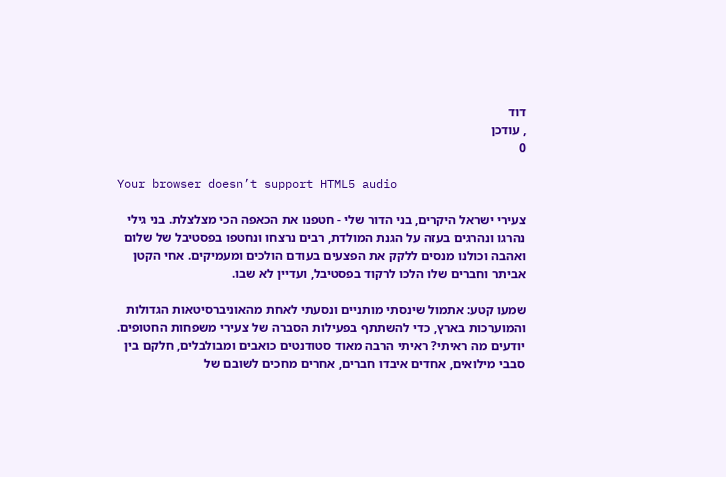דוד
, עודכן
0

Your browser doesn’t support HTML5 audio

צעירי ישראל היקרים, בני הדור שלי - חטפנו את הכאפה הכי מצלצלת. בני גילי נהרגו ונהרגים בעזה על הגנת המולדת, רבים נרצחו ונחטפו בפסטיבל של שלום ואהבה וכולנו מנסים ללקק את הפצעים בעודם הולכים ומעמיקים. אחי הקטן אביתר וחברים שלו הלכו לרקוד בפסטיבל, ועדיין לא שבו.

שמעו קטע: אתמול שינסתי מותניים ונסעתי לאחת מהאוניברסיטאות הגדולות והמוערכות בארץ, כדי להשתתף בפעילות הסברה של צעירי משפחות החטופים. יודעים מה ראיתי? ראיתי הרבה מאוד סטודנטים כואבים ומבולבלים, חלקם בין סבבי מילואים, אחדים איבדו חברים, אחרים מחכים לשובם של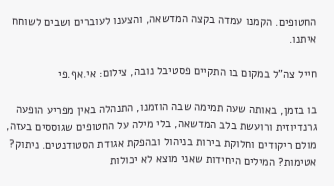החטופים. הקמנו עמדה בקצה המדשאה, והצענו לעוברים ושבים לשוחח איתנו.

חייל צה"ל במקום בו התקיים פסטיבל נובה, צילום: אי.אף.פי

בו בזמן, באותה שעה תמימה שבה הוזמנו, התנהלה באין מפריע הופעה גרנדיוזית ורועשת בלב המדשאה, בלי מילה על החטופים שגוססים בעזה, מולם ריקודים וחלוקת בירות בניהול ובהפקת אגודת הסטודנטים. ניתוק? אטימות? המילים היחידות שאני מוצא לא יכולות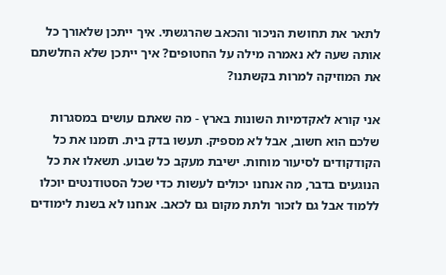לתאר את תחושת הניכור והכאב שהרגשתי. איך ייתכן שלאורך כל אותה שעה לא נאמרה מילה על החטופים? איך ייתכן שלא החלשתם את המוזיקה למרות בקשתנו?

אני קורא לאקדמיות השונות בארץ - מה שאתם עושים במסגרות שלכם הוא חשוב, אבל לא מספיק. תעשו בדק בית. תזמנו את כל הקודקודים לסיעור מוחות. ישיבת מעקב כל שבוע. תשאלו את כל הנוגעים בדבר, מה אנחנו יכולים לעשות כדי שכל הסטודנטים יוכלו ללמוד אבל גם לזכור ולתת מקום גם לכאב. אנחנו לא בשנת לימודים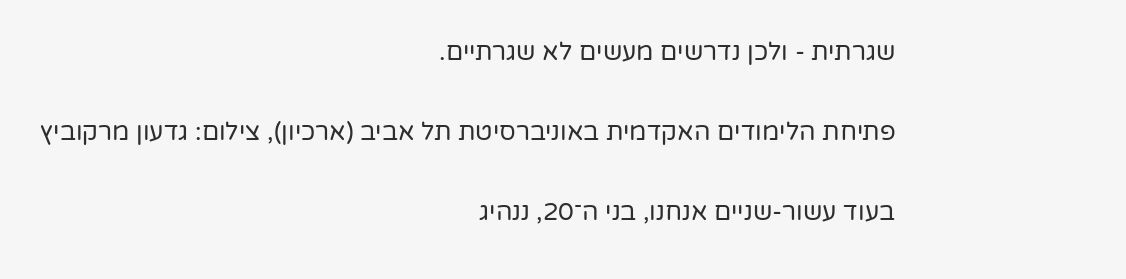שגרתית - ולכן נדרשים מעשים לא שגרתיים.

פתיחת הלימודים האקדמית באוניברסיטת תל אביב (ארכיון), צילום: גדעון מרקוביץ

בעוד עשור-שניים אנחנו, בני ה־20, ננהיג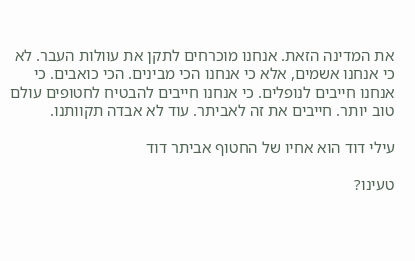את המדינה הזאת. אנחנו מוכרחים לתקן את עוולות העבר. לא כי אנחנו אשמים, אלא כי אנחנו הכי מבינים. הכי כואבים. כי אנחנו חייבים לנופלים. כי אנחנו חייבים להבטיח לחטופים עולם טוב יותר. חייבים את זה לאביתר. עוד לא אבדה תקוותנו.

עילי דוד הוא אחיו של החטוף אביתר דוד

טעינו?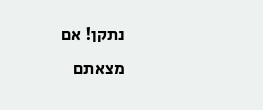נתקן! אם מצאתם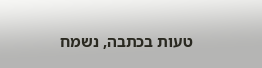טעות בכתבה, נשמח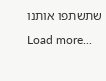שתשתפו אותנו
Load more...